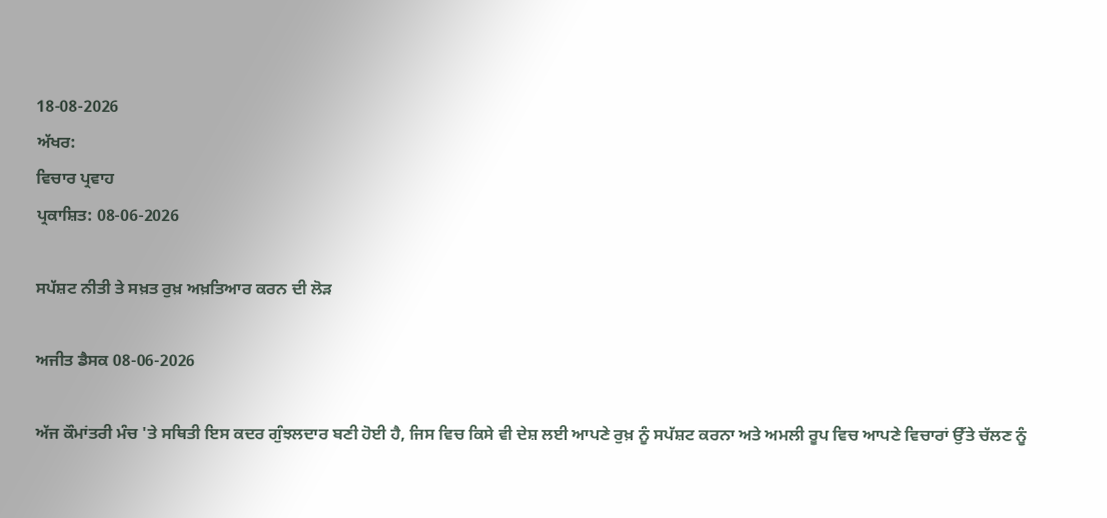18-08-2026
ਅੱਖਰ:
ਵਿਚਾਰ ਪ੍ਰਵਾਹ
ਪ੍ਰਕਾਸ਼ਿਤ: 08-06-2026

ਸਪੱਸ਼ਟ ਨੀਤੀ ਤੇ ਸਖ਼ਤ ਰੁਖ਼ ਅਖ਼ਤਿਆਰ ਕਰਨ ਦੀ ਲੋੜ

ਅਜੀਤ ਡੈਸਕ 08-06-2026

ਅੱਜ ਕੌਮਾਂਤਰੀ ਮੰਚ 'ਤੇ ਸਥਿਤੀ ਇਸ ਕਦਰ ਗੁੰਝਲਦਾਰ ਬਣੀ ਹੋਈ ਹੈ, ਜਿਸ ਵਿਚ ਕਿਸੇ ਵੀ ਦੇਸ਼ ਲਈ ਆਪਣੇ ਰੁਖ਼ ਨੂੰ ਸਪੱਸ਼ਟ ਕਰਨਾ ਅਤੇ ਅਮਲੀ ਰੂਪ ਵਿਚ ਆਪਣੇ ਵਿਚਾਰਾਂ ਉੱਤੇ ਚੱਲਣ ਨੂੰ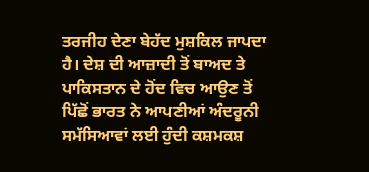ਤਰਜੀਹ ਦੇਣਾ ਬੇਹੱਦ ਮੁਸ਼ਕਿਲ ਜਾਪਦਾ ਹੈ। ਦੇਸ਼ ਦੀ ਆਜ਼ਾਦੀ ਤੋਂ ਬਾਅਦ ਤੇ ਪਾਕਿਸਤਾਨ ਦੇ ਹੋਂਦ ਵਿਚ ਆਉਣ ਤੋਂ ਪਿੱਛੋਂ ਭਾਰਤ ਨੇ ਆਪਣੀਆਂ ਅੰਦਰੂਨੀ ਸਮੱਸਿਆਵਾਂ ਲਈ ਹੁੰਦੀ ਕਸ਼ਮਕਸ਼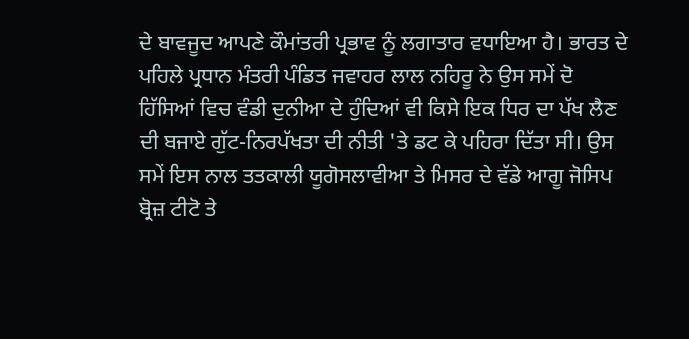ਦੇ ਬਾਵਜੂਦ ਆਪਣੇ ਕੌਮਾਂਤਰੀ ਪ੍ਰਭਾਵ ਨੂੰ ਲਗਾਤਾਰ ਵਧਾਇਆ ਹੈ। ਭਾਰਤ ਦੇ ਪਹਿਲੇ ਪ੍ਰਧਾਨ ਮੰਤਰੀ ਪੰਡਿਤ ਜਵਾਹਰ ਲਾਲ ਨਹਿਰੂ ਨੇ ਉਸ ਸਮੇਂ ਦੋ ਹਿੱਸਿਆਂ ਵਿਚ ਵੰਡੀ ਦੁਨੀਆ ਦੇ ਹੁੰਦਿਆਂ ਵੀ ਕਿਸੇ ਇਕ ਧਿਰ ਦਾ ਪੱਖ ਲੈਣ ਦੀ ਬਜਾਏ ਗੁੱਟ-ਨਿਰਪੱਖਤਾ ਦੀ ਨੀਤੀ 'ਤੇ ਡਟ ਕੇ ਪਹਿਰਾ ਦਿੱਤਾ ਸੀ। ਉਸ ਸਮੇਂ ਇਸ ਨਾਲ ਤਤਕਾਲੀ ਯੂਗੋਸਲਾਵੀਆ ਤੇ ਮਿਸਰ ਦੇ ਵੱਡੇ ਆਗੂ ਜੋਸਿਪ ਬ੍ਰੋਜ਼ ਟੀਟੋ ਤੇ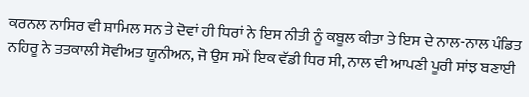ਕਰਨਲ ਨਾਸਿਰ ਵੀ ਸ਼ਾਮਿਲ ਸਨ ਤੇ ਦੋਵਾਂ ਹੀ ਧਿਰਾਂ ਨੇ ਇਸ ਨੀਤੀ ਨੂੰ ਕਬੂਲ ਕੀਤਾ ਤੇ ਇਸ ਦੇ ਨਾਲ-ਨਾਲ ਪੰਡਿਤ ਨਹਿਰੂ ਨੇ ਤਤਕਾਲੀ ਸੋਵੀਅਤ ਯੂਨੀਅਨ, ਜੋ ਉਸ ਸਮੇਂ ਇਕ ਵੱਡੀ ਧਿਰ ਸੀ, ਨਾਲ ਵੀ ਆਪਣੀ ਪੂਰੀ ਸਾਂਝ ਬਣਾਈ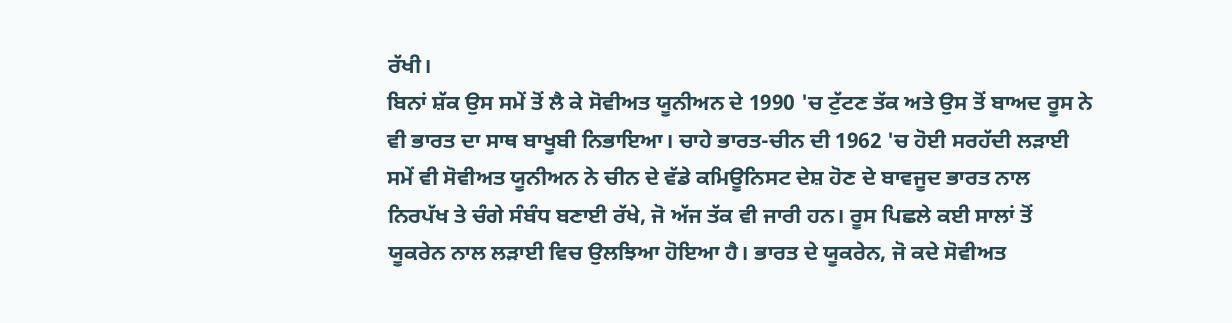ਰੱਖੀ।
ਬਿਨਾਂ ਸ਼ੱਕ ਉਸ ਸਮੇਂ ਤੋਂ ਲੈ ਕੇ ਸੋਵੀਅਤ ਯੂਨੀਅਨ ਦੇ 1990 'ਚ ਟੁੱਟਣ ਤੱਕ ਅਤੇ ਉਸ ਤੋਂ ਬਾਅਦ ਰੂਸ ਨੇ ਵੀ ਭਾਰਤ ਦਾ ਸਾਥ ਬਾਖੂਬੀ ਨਿਭਾਇਆ। ਚਾਹੇ ਭਾਰਤ-ਚੀਨ ਦੀ 1962 'ਚ ਹੋਈ ਸਰਹੱਦੀ ਲੜਾਈ ਸਮੇਂ ਵੀ ਸੋਵੀਅਤ ਯੂਨੀਅਨ ਨੇ ਚੀਨ ਦੇ ਵੱਡੇ ਕਮਿਊਨਿਸਟ ਦੇਸ਼ ਹੋਣ ਦੇ ਬਾਵਜੂਦ ਭਾਰਤ ਨਾਲ ਨਿਰਪੱਖ ਤੇ ਚੰਗੇ ਸੰਬੰਧ ਬਣਾਈ ਰੱਖੇ, ਜੋ ਅੱਜ ਤੱਕ ਵੀ ਜਾਰੀ ਹਨ। ਰੂਸ ਪਿਛਲੇ ਕਈ ਸਾਲਾਂ ਤੋਂ ਯੂਕਰੇਨ ਨਾਲ ਲੜਾਈ ਵਿਚ ਉਲਝਿਆ ਹੋਇਆ ਹੈ। ਭਾਰਤ ਦੇ ਯੂਕਰੇਨ, ਜੋ ਕਦੇ ਸੋਵੀਅਤ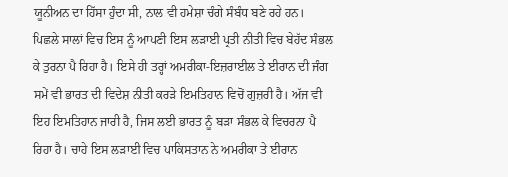ਯੂਨੀਅਨ ਦਾ ਹਿੱਸਾ ਹੁੰਦਾ ਸੀ, ਨਾਲ ਵੀ ਹਮੇਸ਼ਾ ਚੰਗੇ ਸੰਬੰਧ ਬਣੇ ਰਹੇ ਹਨ। ਪਿਛਲੇ ਸਾਲਾਂ ਵਿਚ ਇਸ ਨੂੰ ਆਪਣੀ ਇਸ ਲੜਾਈ ਪ੍ਰਤੀ ਨੀਤੀ ਵਿਚ ਬੇਹੱਦ ਸੰਭਲ ਕੇ ਤੁਰਨਾ ਪੈ ਰਿਹਾ ਹੈ। ਇਸੇ ਹੀ ਤਰ੍ਹਾਂ ਅਮਰੀਕਾ-ਇਜ਼ਰਾਈਲ ਤੇ ਈਰਾਨ ਦੀ ਜੰਗ ਸਮੇਂ ਵੀ ਭਾਰਤ ਦੀ ਵਿਦੇਸ਼ ਨੀਤੀ ਕਰੜੇ ਇਮਤਿਹਾਨ ਵਿਚੋਂ ਗੁਜ਼ਰੀ ਹੈ। ਅੱਜ ਵੀ ਇਹ ਇਮਤਿਹਾਨ ਜਾਰੀ ਹੈ, ਜਿਸ ਲਈ ਭਾਰਤ ਨੂੰ ਬੜਾ ਸੰਭਲ ਕੇ ਵਿਚਰਨਾ ਪੈ ਰਿਹਾ ਹੈ। ਚਾਹੇ ਇਸ ਲੜਾਈ ਵਿਚ ਪਾਕਿਸਤਾਨ ਨੇ ਅਮਰੀਕਾ ਤੇ ਈਰਾਨ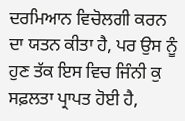ਦਰਮਿਆਨ ਵਿਚੋਲਗੀ ਕਰਨ ਦਾ ਯਤਨ ਕੀਤਾ ਹੈ, ਪਰ ਉਸ ਨੂੰ ਹੁਣ ਤੱਕ ਇਸ ਵਿਚ ਜਿੰਨੀ ਕੁ ਸਫ਼ਲਤਾ ਪ੍ਰਾਪਤ ਹੋਈ ਹੈ,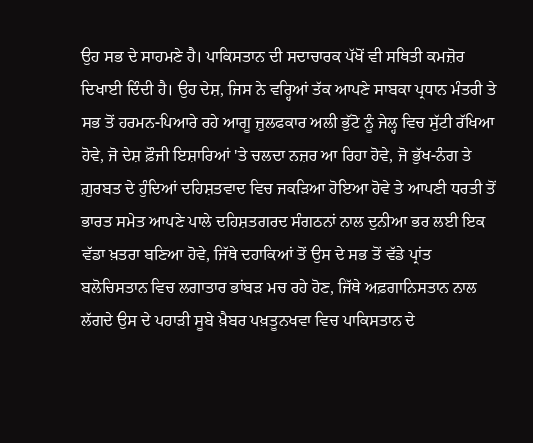ਉਹ ਸਭ ਦੇ ਸਾਹਮਣੇ ਹੈ। ਪਾਕਿਸਤਾਨ ਦੀ ਸਦਾਚਾਰਕ ਪੱਖੋਂ ਵੀ ਸਥਿਤੀ ਕਮਜ਼ੋਰ ਦਿਖਾਈ ਦਿੰਦੀ ਹੈ। ਉਹ ਦੇਸ਼, ਜਿਸ ਨੇ ਵਰ੍ਹਿਆਂ ਤੱਕ ਆਪਣੇ ਸਾਬਕਾ ਪ੍ਰਧਾਨ ਮੰਤਰੀ ਤੇ ਸਭ ਤੋਂ ਹਰਮਨ-ਪਿਆਰੇ ਰਹੇ ਆਗੂ ਜ਼ੁਲਫਕਾਰ ਅਲੀ ਭੁੱਟੋ ਨੂੰ ਜੇਲ੍ਹ ਵਿਚ ਸੁੱਟੀ ਰੱਖਿਆ ਹੋਵੇ, ਜੋ ਦੇਸ਼ ਫ਼ੌਜੀ ਇਸ਼ਾਰਿਆਂ 'ਤੇ ਚਲਦਾ ਨਜ਼ਰ ਆ ਰਿਹਾ ਹੋਵੇ, ਜੋ ਭੁੱਖ-ਨੰਗ ਤੇ ਗ਼ੁਰਬਤ ਦੇ ਹੁੰਦਿਆਂ ਦਹਿਸ਼ਤਵਾਦ ਵਿਚ ਜਕੜਿਆ ਹੋਇਆ ਹੋਵੇ ਤੇ ਆਪਣੀ ਧਰਤੀ ਤੋਂ ਭਾਰਤ ਸਮੇਤ ਆਪਣੇ ਪਾਲੇ ਦਹਿਸ਼ਤਗਰਦ ਸੰਗਠਨਾਂ ਨਾਲ ਦੁਨੀਆ ਭਰ ਲਈ ਇਕ ਵੱਡਾ ਖ਼ਤਰਾ ਬਣਿਆ ਹੋਵੇ, ਜਿੱਥੇ ਦਹਾਕਿਆਂ ਤੋਂ ਉਸ ਦੇ ਸਭ ਤੋਂ ਵੱਡੇ ਪ੍ਰਾਂਤ ਬਲੋਚਿਸਤਾਨ ਵਿਚ ਲਗਾਤਾਰ ਭਾਂਬੜ ਮਚ ਰਹੇ ਹੋਣ, ਜਿੱਥੇ ਅਫ਼ਗਾਨਿਸਤਾਨ ਨਾਲ ਲੱਗਦੇ ਉਸ ਦੇ ਪਹਾੜੀ ਸੂਬੇ ਖ਼ੈਬਰ ਪਖ਼ਤੂਨਖਵਾ ਵਿਚ ਪਾਕਿਸਤਾਨ ਦੇ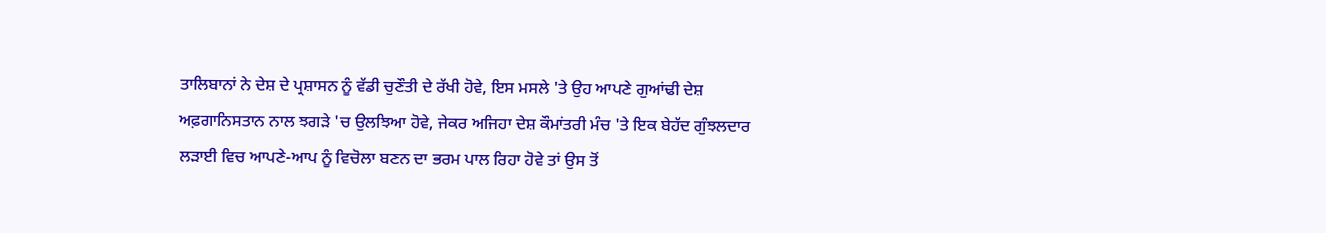ਤਾਲਿਬਾਨਾਂ ਨੇ ਦੇਸ਼ ਦੇ ਪ੍ਰਸ਼ਾਸਨ ਨੂੰ ਵੱਡੀ ਚੁਣੌਤੀ ਦੇ ਰੱਖੀ ਹੋਵੇ, ਇਸ ਮਸਲੇ 'ਤੇ ਉਹ ਆਪਣੇ ਗੁਆਂਢੀ ਦੇਸ਼ ਅਫ਼ਗਾਨਿਸਤਾਨ ਨਾਲ ਝਗੜੇ 'ਚ ਉਲਝਿਆ ਹੋਵੇ, ਜੇਕਰ ਅਜਿਹਾ ਦੇਸ਼ ਕੌਮਾਂਤਰੀ ਮੰਚ 'ਤੇ ਇਕ ਬੇਹੱਦ ਗੁੰਝਲਦਾਰ ਲੜਾਈ ਵਿਚ ਆਪਣੇ-ਆਪ ਨੂੰ ਵਿਚੋਲਾ ਬਣਨ ਦਾ ਭਰਮ ਪਾਲ ਰਿਹਾ ਹੋਵੇ ਤਾਂ ਉਸ ਤੋਂ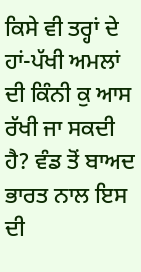ਕਿਸੇ ਵੀ ਤਰ੍ਹਾਂ ਦੇ ਹਾਂ-ਪੱਖੀ ਅਮਲਾਂ ਦੀ ਕਿੰਨੀ ਕੁ ਆਸ ਰੱਖੀ ਜਾ ਸਕਦੀ ਹੈ? ਵੰਡ ਤੋਂ ਬਾਅਦ ਭਾਰਤ ਨਾਲ ਇਸ ਦੀ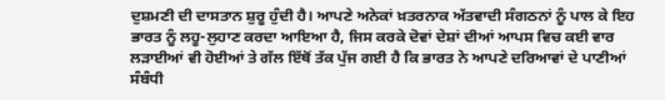ਦੁਸ਼ਮਣੀ ਦੀ ਦਾਸਤਾਨ ਸ਼ੁਰੂ ਹੁੰਦੀ ਹੈ। ਆਪਣੇ ਅਨੇਕਾਂ ਖ਼ਤਰਨਾਕ ਅੱਤਵਾਦੀ ਸੰਗਠਨਾਂ ਨੂੰ ਪਾਲ ਕੇ ਇਹ ਭਾਰਤ ਨੂੰ ਲਹੂ-ਲੁਹਾਣ ਕਰਦਾ ਆਇਆ ਹੈ, ਜਿਸ ਕਰਕੇ ਦੋਵਾਂ ਦੇਸ਼ਾਂ ਦੀਆਂ ਆਪਸ ਵਿਚ ਕਈ ਵਾਰ ਲੜਾਈਆਂ ਵੀ ਹੋਈਆਂ ਤੇ ਗੱਲ ਇੱਥੋਂ ਤੱਕ ਪੁੱਜ ਗਈ ਹੈ ਕਿ ਭਾਰਤ ਨੇ ਆਪਣੇ ਦਰਿਆਵਾਂ ਦੇ ਪਾਣੀਆਂ ਸੰਬੰਧੀ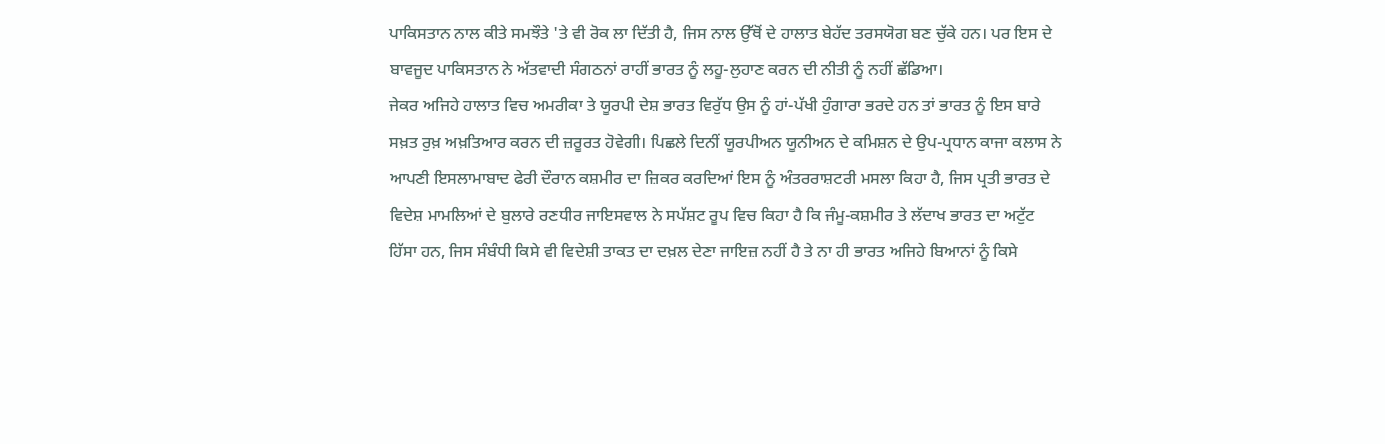ਪਾਕਿਸਤਾਨ ਨਾਲ ਕੀਤੇ ਸਮਝੌਤੇ 'ਤੇ ਵੀ ਰੋਕ ਲਾ ਦਿੱਤੀ ਹੈ, ਜਿਸ ਨਾਲ ਉੱਥੋਂ ਦੇ ਹਾਲਾਤ ਬੇਹੱਦ ਤਰਸਯੋਗ ਬਣ ਚੁੱਕੇ ਹਨ। ਪਰ ਇਸ ਦੇ ਬਾਵਜੂਦ ਪਾਕਿਸਤਾਨ ਨੇ ਅੱਤਵਾਦੀ ਸੰਗਠਨਾਂ ਰਾਹੀਂ ਭਾਰਤ ਨੂੰ ਲਹੂ-ਲੁਹਾਣ ਕਰਨ ਦੀ ਨੀਤੀ ਨੂੰ ਨਹੀਂ ਛੱਡਿਆ।
ਜੇਕਰ ਅਜਿਹੇ ਹਾਲਾਤ ਵਿਚ ਅਮਰੀਕਾ ਤੇ ਯੂਰਪੀ ਦੇਸ਼ ਭਾਰਤ ਵਿਰੁੱਧ ਉਸ ਨੂੰ ਹਾਂ-ਪੱਖੀ ਹੁੰਗਾਰਾ ਭਰਦੇ ਹਨ ਤਾਂ ਭਾਰਤ ਨੂੰ ਇਸ ਬਾਰੇ ਸਖ਼ਤ ਰੁਖ਼ ਅਖ਼ਤਿਆਰ ਕਰਨ ਦੀ ਜ਼ਰੂਰਤ ਹੋਵੇਗੀ। ਪਿਛਲੇ ਦਿਨੀਂ ਯੂਰਪੀਅਨ ਯੂਨੀਅਨ ਦੇ ਕਮਿਸ਼ਨ ਦੇ ਉਪ-ਪ੍ਰਧਾਨ ਕਾਜਾ ਕਲਾਸ ਨੇ ਆਪਣੀ ਇਸਲਾਮਾਬਾਦ ਫੇਰੀ ਦੌਰਾਨ ਕਸ਼ਮੀਰ ਦਾ ਜ਼ਿਕਰ ਕਰਦਿਆਂ ਇਸ ਨੂੰ ਅੰਤਰਰਾਸ਼ਟਰੀ ਮਸਲਾ ਕਿਹਾ ਹੈ, ਜਿਸ ਪ੍ਰਤੀ ਭਾਰਤ ਦੇ ਵਿਦੇਸ਼ ਮਾਮਲਿਆਂ ਦੇ ਬੁਲਾਰੇ ਰਣਧੀਰ ਜਾਇਸਵਾਲ ਨੇ ਸਪੱਸ਼ਟ ਰੂਪ ਵਿਚ ਕਿਹਾ ਹੈ ਕਿ ਜੰਮੂ-ਕਸ਼ਮੀਰ ਤੇ ਲੱਦਾਖ ਭਾਰਤ ਦਾ ਅਟੁੱਟ ਹਿੱਸਾ ਹਨ, ਜਿਸ ਸੰਬੰਧੀ ਕਿਸੇ ਵੀ ਵਿਦੇਸ਼ੀ ਤਾਕਤ ਦਾ ਦਖ਼ਲ ਦੇਣਾ ਜਾਇਜ਼ ਨਹੀਂ ਹੈ ਤੇ ਨਾ ਹੀ ਭਾਰਤ ਅਜਿਹੇ ਬਿਆਨਾਂ ਨੂੰ ਕਿਸੇ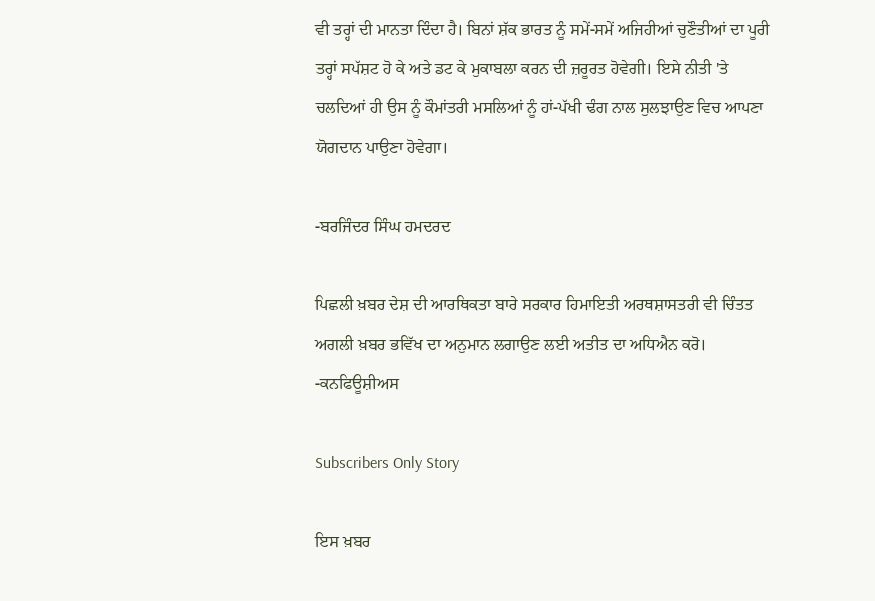ਵੀ ਤਰ੍ਹਾਂ ਦੀ ਮਾਨਤਾ ਦਿੰਦਾ ਹੈ। ਬਿਨਾਂ ਸ਼ੱਕ ਭਾਰਤ ਨੂੰ ਸਮੇਂ-ਸਮੇਂ ਅਜਿਹੀਆਂ ਚੁਣੌਤੀਆਂ ਦਾ ਪੂਰੀ ਤਰ੍ਹਾਂ ਸਪੱਸ਼ਟ ਹੋ ਕੇ ਅਤੇ ਡਟ ਕੇ ਮੁਕਾਬਲਾ ਕਰਨ ਦੀ ਜ਼ਰੂਰਤ ਹੋਵੇਗੀ। ਇਸੇ ਨੀਤੀ 'ਤੇ ਚਲਦਿਆਂ ਹੀ ਉਸ ਨੂੰ ਕੌਮਾਂਤਰੀ ਮਸਲਿਆਂ ਨੂੰ ਹਾਂ-ਪੱਖੀ ਢੰਗ ਨਾਲ ਸੁਲਝਾਉਣ ਵਿਚ ਆਪਣਾ ਯੋਗਦਾਨ ਪਾਉਣਾ ਹੋਵੇਗਾ।

-ਬਰਜਿੰਦਰ ਸਿੰਘ ਹਮਦਰਦ

ਪਿਛਲੀ ਖ਼ਬਰ ਦੇਸ਼ ਦੀ ਆਰਥਿਕਤਾ ਬਾਰੇ ਸਰਕਾਰ ਹਿਮਾਇਤੀ ਅਰਥਸ਼ਾਸਤਰੀ ਵੀ ਚਿੰਤਤ ਅਗਲੀ ਖ਼ਬਰ ਭਵਿੱਖ ਦਾ ਅਨੁਮਾਨ ਲਗਾਉਣ ਲਈ ਅਤੀਤ ਦਾ ਅਧਿਐਨ ਕਰੋ। -ਕਨਫਿਊਸ਼ੀਅਸ

Subscribers Only Story

ਇਸ ਖ਼ਬਰ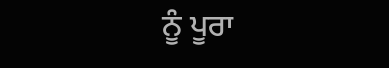ਨੂੰ ਪੂਰਾ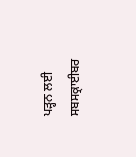ਪੜ੍ਹਨ ਲਈ ਸਬਸਕ੍ਰਾਈਬਰ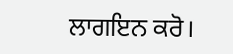ਲਾਗਇਨ ਕਰੋ।